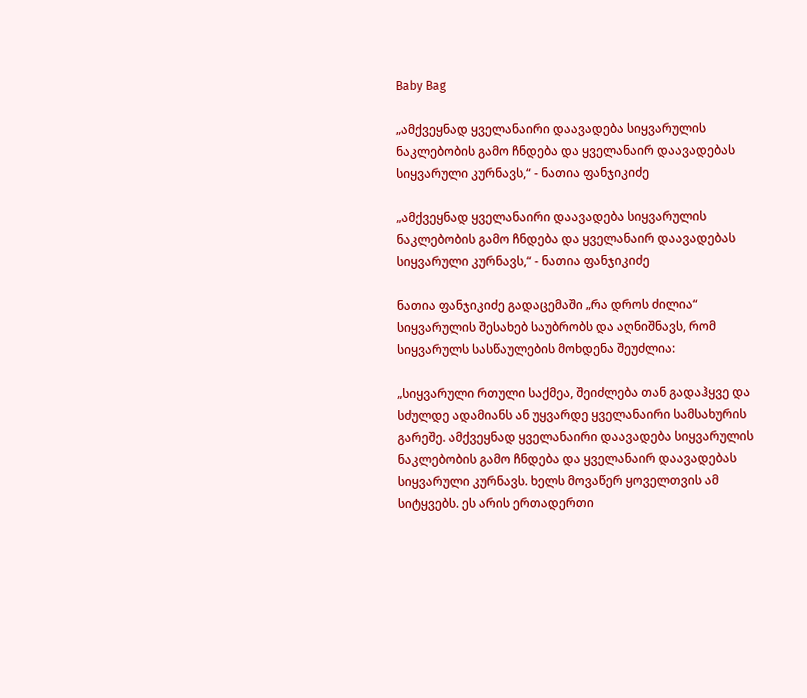Baby Bag

„ამქვეყნად ყველანაირი დაავადება სიყვარულის ნაკლებობის გამო ჩნდება და ყველანაირ დაავადებას სიყვარული კურნავს,“ - ნათია ფანჯიკიძე

„ამქვეყნად ყველანაირი დაავადება სიყვარულის ნაკლებობის გამო ჩნდება და ყველანაირ დაავადებას სიყვარული კურნავს,“ - ნათია ფანჯიკიძე

ნათია ფანჯიკიძე გადაცემაში „რა დროს ძილია“ სიყვარულის შესახებ საუბრობს და აღნიშნავს, რომ სიყვარულს სასწაულების მოხდენა შეუძლია:

„სიყვარული რთული საქმეა, შეიძლება თან გადაჰყვე და სძულდე ადამიანს ან უყვარდე ყველანაირი სამსახურის გარეშე. ამქვეყნად ყველანაირი დაავადება სიყვარულის ნაკლებობის გამო ჩნდება და ყველანაირ დაავადებას სიყვარული კურნავს. ხელს მოვაწერ ყოველთვის ამ სიტყვებს. ეს არის ერთადერთი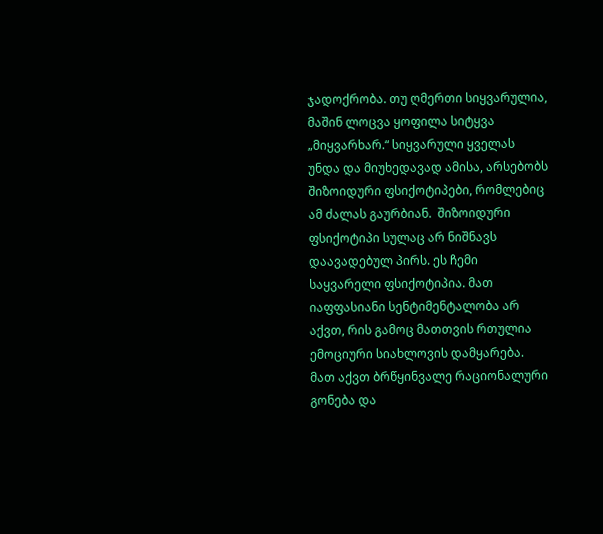ჯადოქრობა. თუ ღმერთი სიყვარულია, მაშინ ლოცვა ყოფილა სიტყვა „მიყვარხარ.“ სიყვარული ყველას უნდა და მიუხედავად ამისა, არსებობს შიზოიდური ფსიქოტიპები, რომლებიც ამ ძალას გაურბიან.  შიზოიდური ფსიქოტიპი სულაც არ ნიშნავს დაავადებულ პირს. ეს ჩემი საყვარელი ფსიქოტიპია. მათ იაფფასიანი სენტიმენტალობა არ აქვთ, რის გამოც მათთვის რთულია ემოციური სიახლოვის დამყარება. მათ აქვთ ბრწყინვალე რაციონალური გონება და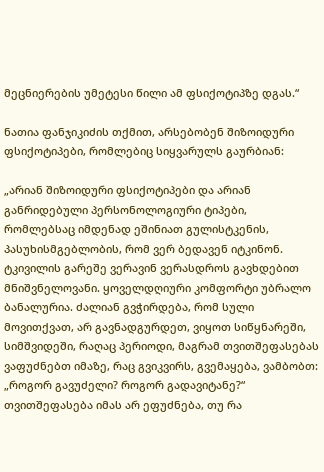მეცნიერების უმეტესი წილი ამ ფსიქოტიპზე დგას.“

ნათია ფანჯიკიძის თქმით, არსებობენ შიზოიდური ფსიქოტიპები, რომლებიც სიყვარულს გაურბიან:

„არიან შიზოიდური ფსიქოტიპები და არიან განრიდებული პერსონოლოგიური ტიპები, რომლებსაც იმდენად ეშინიათ გულისტკენის, პასუხისმგებლობის, რომ ვერ ბედავენ იტკინონ. ტკივილის გარეშე ვერავინ ვერასდროს გავხდებით მნიშვნელოვანი. ყოველდღიური კომფორტი უბრალო ბანალურია. ძალიან გვჭირდება, რომ სული მოვითქვათ, არ გავნადგურდეთ, ვიყოთ სიწყნარეში, სიმშვიდეში, რაღაც პერიოდი, მაგრამ თვითშეფასებას ვაფუძნებთ იმაზე, რაც გვიკვირს, გვემაყება, ვამბობთ: „როგორ გავუძელი? როგორ გადავიტანე?“ თვითშეფასება იმას არ ეფუძნება, თუ რა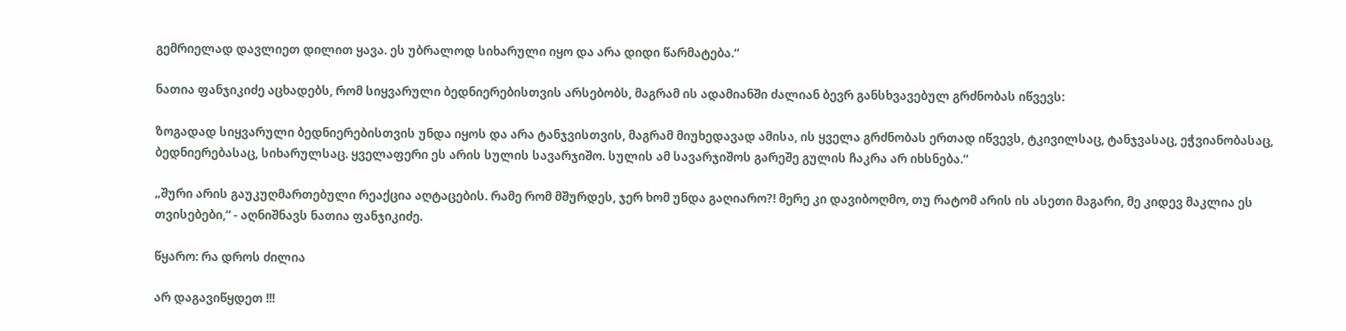გემრიელად დავლიეთ დილით ყავა. ეს უბრალოდ სიხარული იყო და არა დიდი წარმატება.“

ნათია ფანჯიკიძე აცხადებს, რომ სიყვარული ბედნიერებისთვის არსებობს, მაგრამ ის ადამიანში ძალიან ბევრ განსხვავებულ გრძნობას იწვევს:

ზოგადად სიყვარული ბედნიერებისთვის უნდა იყოს და არა ტანჯვისთვის, მაგრამ მიუხედავად ამისა, ის ყველა გრძნობას ერთად იწვევს, ტკივილსაც, ტანჯვასაც, ეჭვიანობასაც, ბედნიერებასაც, სიხარულსაც. ყველაფერი ეს არის სულის სავარჯიშო. სულის ამ სავარჯიშოს გარეშე გულის ჩაკრა არ იხსნება.“

„შური არის გაუკუღმართებული რეაქცია აღტაცების. რამე რომ მშურდეს, ჯერ ხომ უნდა გაღიარო?! მერე კი დავიბოღმო, თუ რატომ არის ის ასეთი მაგარი, მე კიდევ მაკლია ეს თვისებები,“ - აღნიშნავს ნათია ფანჯიკიძე.

წყარო: რა დროს ძილია

არ დაგავიწყდეთ !!!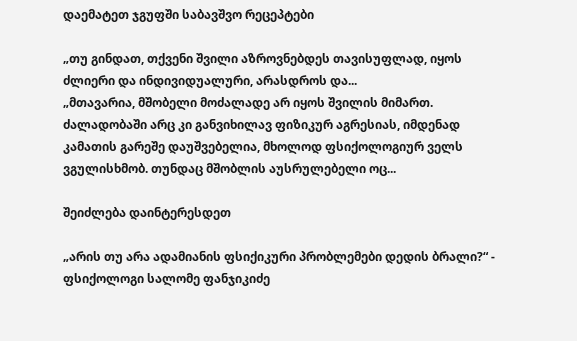დაემატეთ ჯგუფში საბავშვო რეცეპტები

„თუ გინდათ, თქვენი შვილი აზროვნებდეს თავისუფლად, იყოს ძლიერი და ინდივიდუალური, არასდროს და...
„მთავარია, მშობელი მოძალადე არ იყოს შვილის მიმართ. ძალადობაში არც კი განვიხილავ ფიზიკურ აგრესიას, იმდენად კამათის გარეშე დაუშვებელია, მხოლოდ ფსიქოლოგიურ ველს ვგულისხმობ. თუნდაც მშობლის აუსრულებელი ოც...

შეიძლება დაინტერესდეთ

„არის თუ არა ადამიანის ფსიქიკური პრობლემები დედის ბრალი?“ - ფსიქოლოგი სალომე ფანჯიკიძე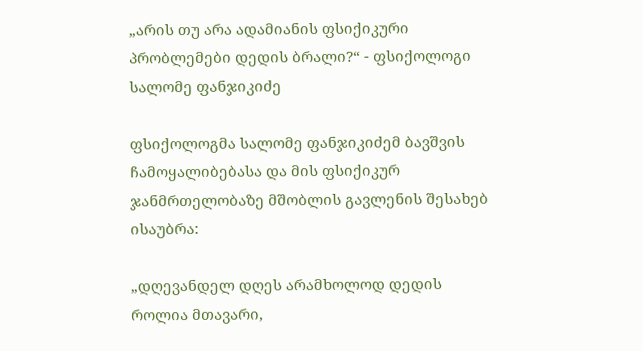„არის თუ არა ადამიანის ფსიქიკური პრობლემები დედის ბრალი?“ - ფსიქოლოგი სალომე ფანჯიკიძე

ფსიქოლოგმა სალომე ფანჯიკიძემ ბავშვის ჩამოყალიბებასა და მის ფსიქიკურ ჯანმრთელობაზე მშობლის გავლენის შესახებ ისაუბრა:

„დღევანდელ დღეს არამხოლოდ დედის როლია მთავარი,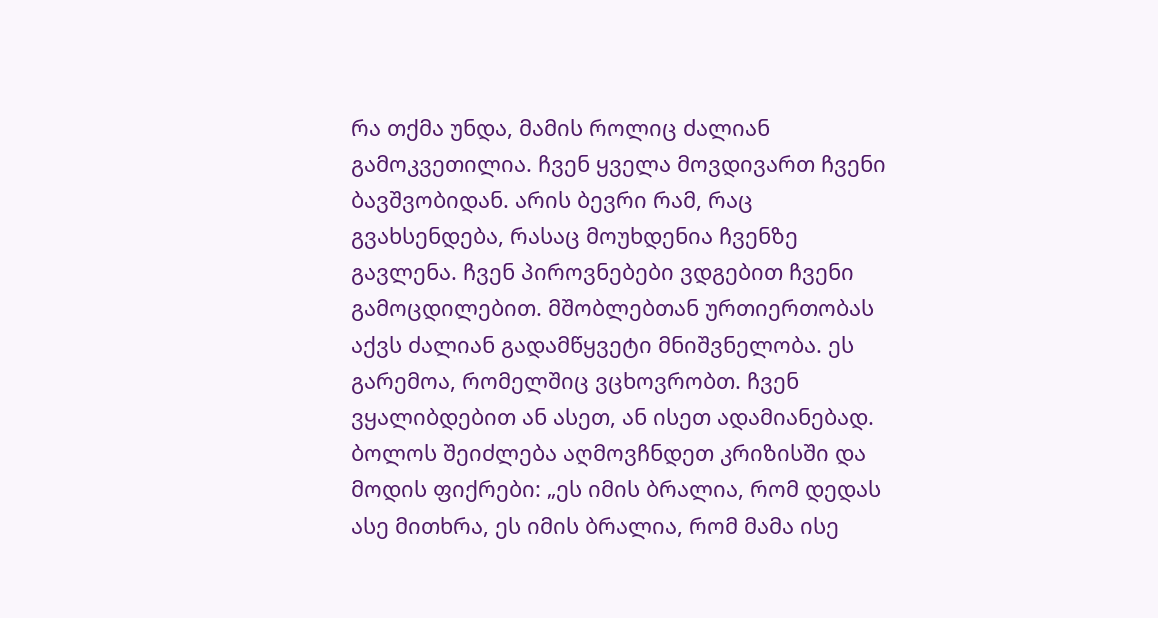რა თქმა უნდა, მამის როლიც ძალიან გამოკვეთილია. ჩვენ ყველა მოვდივართ ჩვენი ბავშვობიდან. არის ბევრი რამ, რაც გვახსენდება, რასაც მოუხდენია ჩვენზე გავლენა. ჩვენ პიროვნებები ვდგებით ჩვენი გამოცდილებით. მშობლებთან ურთიერთობას აქვს ძალიან გადამწყვეტი მნიშვნელობა. ეს გარემოა, რომელშიც ვცხოვრობთ. ჩვენ ვყალიბდებით ან ასეთ, ან ისეთ ადამიანებად. ბოლოს შეიძლება აღმოვჩნდეთ კრიზისში და მოდის ფიქრები: „ეს იმის ბრალია, რომ დედას ასე მითხრა, ეს იმის ბრალია, რომ მამა ისე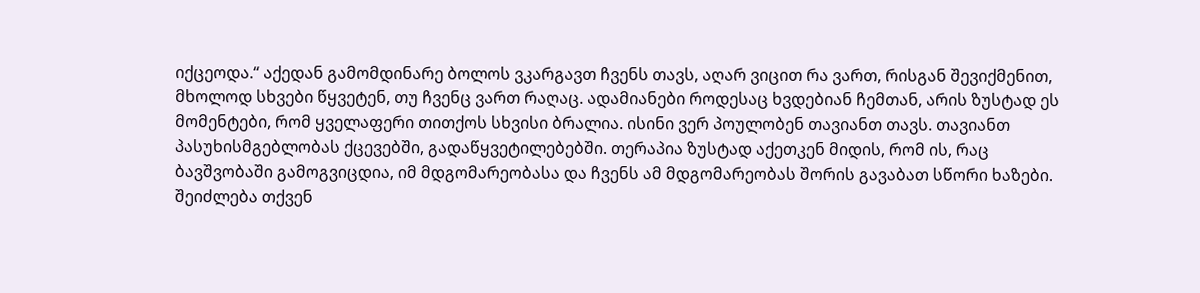იქცეოდა.“ აქედან გამომდინარე ბოლოს ვკარგავთ ჩვენს თავს, აღარ ვიცით რა ვართ, რისგან შევიქმენით, მხოლოდ სხვები წყვეტენ, თუ ჩვენც ვართ რაღაც. ადამიანები როდესაც ხვდებიან ჩემთან, არის ზუსტად ეს მომენტები, რომ ყველაფერი თითქოს სხვისი ბრალია. ისინი ვერ პოულობენ თავიანთ თავს. თავიანთ პასუხისმგებლობას ქცევებში, გადაწყვეტილებებში. თერაპია ზუსტად აქეთკენ მიდის, რომ ის, რაც ბავშვობაში გამოგვიცდია, იმ მდგომარეობასა და ჩვენს ამ მდგომარეობას შორის გავაბათ სწორი ხაზები. შეიძლება თქვენ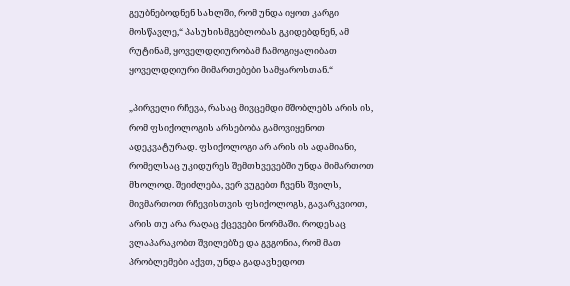გეუბნებოდნენ სახლში, რომ უნდა იყოთ კარგი მოსწავლე,“ პასუხისმგებლობას გკიდებდნენ, ამ რუტინამ, ყოველდღიურობამ ჩამოგიყალიბათ ყოველდღიური მიმართებები სამყაროსთან.“

„პირველი რჩევა, რასაც მივცემდი მშობლებს არის ის, რომ ფსიქოლოგის არსებობა გამოვიყენოთ ადეკვატურად. ფსიქოლოგი არ არის ის ადამიანი, რომელსაც უკიდურეს შემთხვევებში უნდა მიმართოთ მხოლოდ. შეიძლება, ვერ ვუგებთ ჩვენს შვილს, მივმართოთ რჩევისთვის ფსიქოლოგს, გავარკვიოთ, არის თუ არა რაღაც ქცევები ნორმაში. როდესაც ვლაპარაკობთ შვილებზე და გვგონია, რომ მათ პრობლემები აქვთ, უნდა გადავხედოთ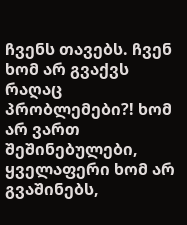ჩვენს თავებს. ჩვენ ხომ არ გვაქვს რაღაც პრობლემები?! ხომ არ ვართ შეშინებულები, ყველაფერი ხომ არ გვაშინებს,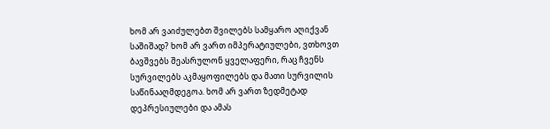ხომ არ ვაიძულებთ შვილებს სამყარო აღიქვან საშიშად? ხომ არ ვართ იმპერატიულები, ვთხოვთ ბავშვებს შეასრულონ ყველაფერი, რაც ჩვენს სურვილებს აკმაყოფილებს და მათი სურვილის საწინააღმდეგოა. ხომ არ ვართ ზედმეტად დეპრესიულები და ამას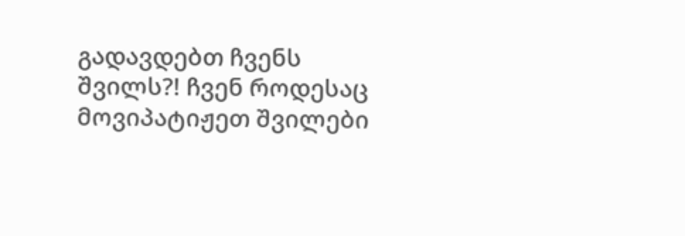გადავდებთ ჩვენს შვილს?! ჩვენ როდესაც მოვიპატიჟეთ შვილები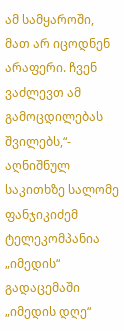ამ სამყაროში, მათ არ იცოდნენ არაფერი. ჩვენ ვაძლევთ ამ გამოცდილებას შვილებს,“- აღნიშნულ საკითხზე სალომე ფანჯიკიძემ ტელეკომპანია „იმედის“ გადაცემაში „იმედის დღე“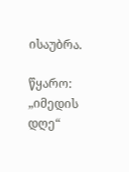ისაუბრა.

წყარო: „იმედის დღე“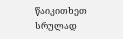წაიკითხეთ სრულად